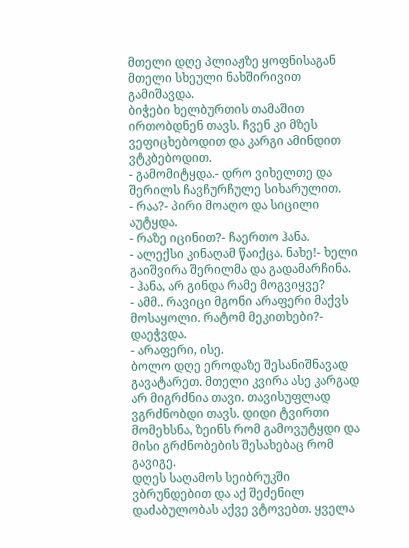მთელი დღე პლიაჟზე ყოფნისაგან მთელი სხეული ნახშირივით გამიშავდა.
ბიჭები ხელბურთის თამაშით ირთობდნენ თავს. ჩვენ კი მზეს ვეფიცხებოდით და კარგი ამინდით ვტკბებოდით.
- გამომიტყდა.- დრო ვიხელთე და შერილს ჩავჩურჩულე სიხარულით.
- რაა?- პირი მოაღო და სიცილი აუტყდა.
- რაზე იცინით?- ჩაერთო ჰანა.
- ალექსი კინაღამ წაიქცა. ნახე!- ხელი გაიშვირა შერილმა და გადამარჩინა.
- ჰანა, არ გინდა რამე მოგვიყვე?
- ამმ.. რავიცი მგონი არაფერი მაქვს მოსაყოლი. რატომ მეკითხები?- დაეჭვდა.
- არაფერი, ისე.
ბოლო დღე ეროდაზე შესანიშნავად გავატარეთ. მთელი კვირა ასე კარგად არ მიგრძნია თავი. თავისუფლად ვგრძნობდი თავს. დიდი ტვირთი მომეხსნა, ზეინს რომ გამოვუტყდი და მისი გრძნობების შესახებაც რომ გავიგე.
დღეს საღამოს სეიბრუკში ვბრუნდებით და აქ შეძენილ დაძაბულობას აქვე ვტოვებთ. ყველა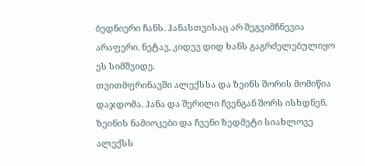ბედნიერი ჩანს. ჰანასთვისაც არ შეგვიმჩნევია არაფერი. ნეტავ, კიდევ დიდ ხანს გაგრძელებულიყო ეს სიმშვიდე.
თვითმფრინავში ალექსსა და ზეინს შორის მომიწია დაჯდომა. ჰანა და შერილი ჩვენგან შორს ისხდნენ.
ზეინის ნამიოკები და ჩვენი ზედმეტი სიახლოვე ალექსს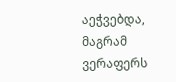აეჭვებდა, მაგრამ ვერაფერს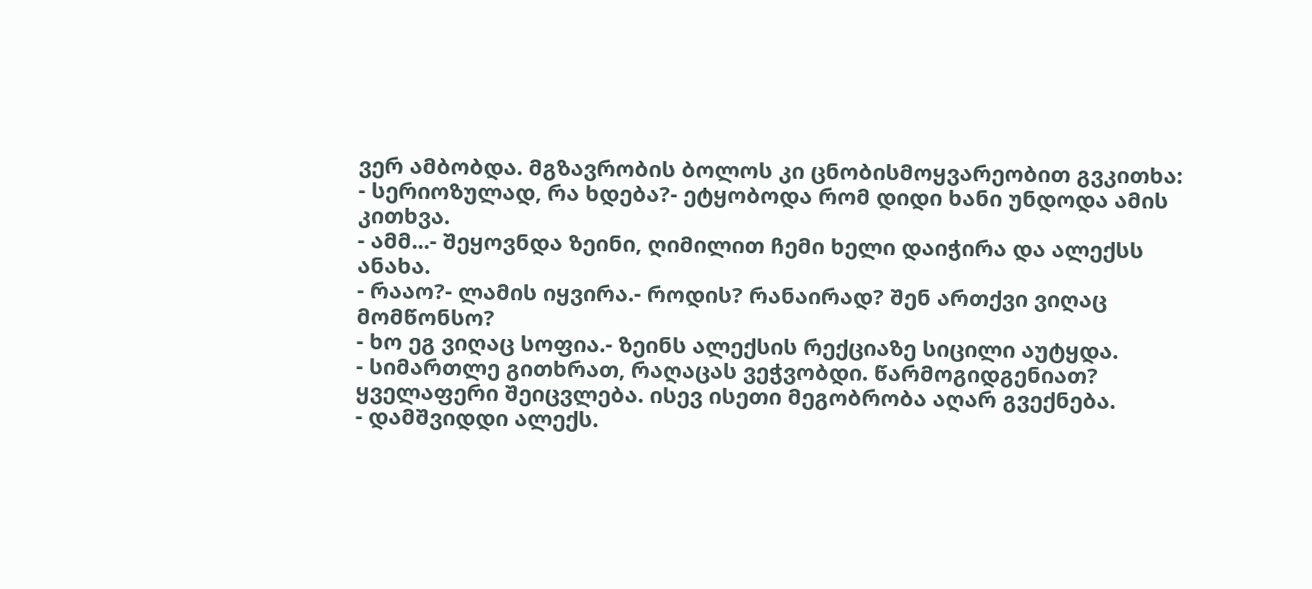ვერ ამბობდა. მგზავრობის ბოლოს კი ცნობისმოყვარეობით გვკითხა:
- სერიოზულად, რა ხდება?- ეტყობოდა რომ დიდი ხანი უნდოდა ამის კითხვა.
- ამმ...- შეყოვნდა ზეინი, ღიმილით ჩემი ხელი დაიჭირა და ალექსს ანახა.
- რააო?- ლამის იყვირა.- როდის? რანაირად? შენ ართქვი ვიღაც მომწონსო?
- ხო ეგ ვიღაც სოფია.- ზეინს ალექსის რექციაზე სიცილი აუტყდა.
- სიმართლე გითხრათ, რაღაცას ვეჭვობდი. წარმოგიდგენიათ? ყველაფერი შეიცვლება. ისევ ისეთი მეგობრობა აღარ გვექნება.
- დამშვიდდი ალექს.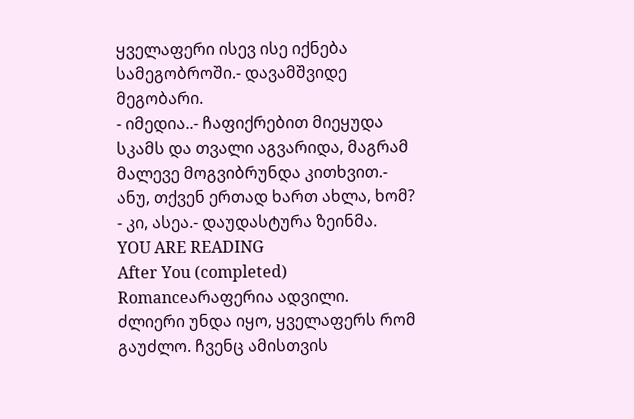ყველაფერი ისევ ისე იქნება სამეგობროში.- დავამშვიდე მეგობარი.
- იმედია..- ჩაფიქრებით მიეყუდა სკამს და თვალი აგვარიდა, მაგრამ მალევე მოგვიბრუნდა კითხვით.- ანუ, თქვენ ერთად ხართ ახლა, ხომ?
- კი, ასეა.- დაუდასტურა ზეინმა.
YOU ARE READING
After You (completed)
Romanceარაფერია ადვილი. ძლიერი უნდა იყო, ყველაფერს რომ გაუძლო. ჩვენც ამისთვის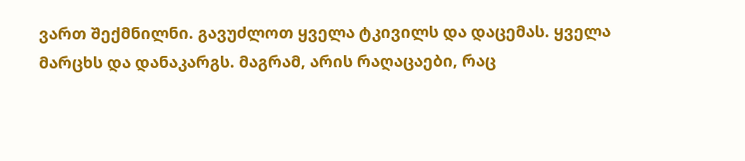ვართ შექმნილნი. გავუძლოთ ყველა ტკივილს და დაცემას. ყველა მარცხს და დანაკარგს. მაგრამ, არის რაღაცაები, რაც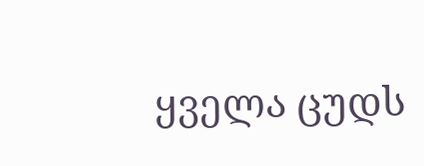ყველა ცუდს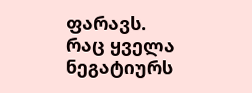ფარავს. რაც ყველა ნეგატიურს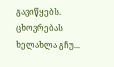გავიწყებს. ცხოვრებას ხელახლა გჩუ...